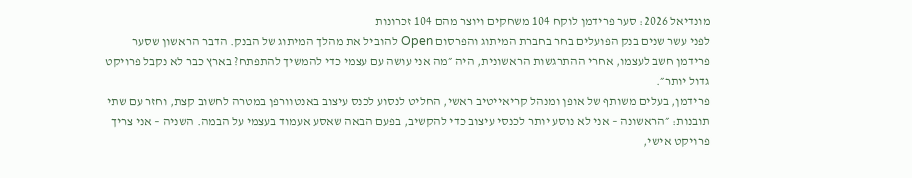מונדיאל 2026: סער פרידמן לוקח 104 משחקים ויוצר מהם 104 זכרונות
לפני עשר שנים בנק הפועלים בחר בחברת המיתוג והפרסום Open להוביל את מהלך המיתוג של הבנק. הדבר הראשון שסער פרידמן חשב לעצמו, אחרי ההתרגשות הראשונית, היה ״מה אני עושה עם עצמי כדי להמשיך להתפתח? בארץ כבר לא נקבל פרויקט גדול יותר״.
פרידמן, בעלים משותף של אופן ומנהל קריאייטיב ראשי, החליט לנסוע לכנס עיצוב באנטוורפן במטרה לחשוב קצת, וחזר עם שתי תובנות: ״הראשונה – אני לא נוסע יותר לכנסי עיצוב כדי להקשיב, בפעם הבאה שאסע אעמוד בעצמי על הבמה. השניה – אני צריך פרויקט אישי,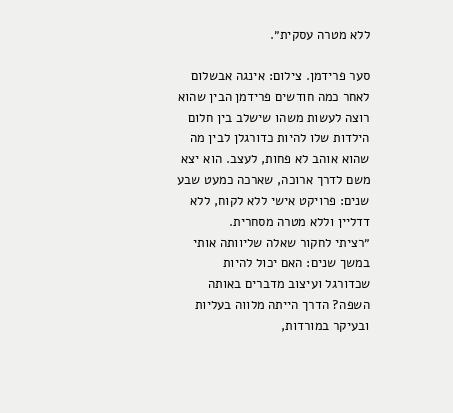ללא מטרה עסקית״.

סער פרידמן. צילום: אינגה אבשלום
לאחר כמה חודשים פרידמן הבין שהוא רוצה לעשות משהו שישלב בין חלום הילדות שלו להיות כדורגלן לבין מה שהוא אוהב לא פחות, לעצב. הוא יצא משם לדרך ארוכה, שארכה כמעט שבע שנים: פרויקט אישי ללא לקוח, ללא דדליין וללא מטרה מסחרית.
״רציתי לחקור שאלה שליוותה אותי במשך שנים: האם יכול להיות שכדורגל ועיצוב מדברים באותה השפה? הדרך הייתה מלווה בעליות ובעיקר במורדות,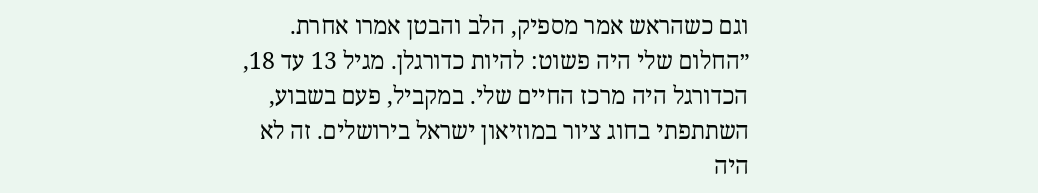וגם כשהראש אמר מספיק, הלב והבטן אמרו אחרת.
״החלום שלי היה פשוט: להיות כדורגלן. מגיל 13 עד 18, הכדורגל היה מרכז החיים שלי. במקביל, פעם בשבוע, השתתפתי בחוג ציור במוזיאון ישראל בירושלים. זה לא היה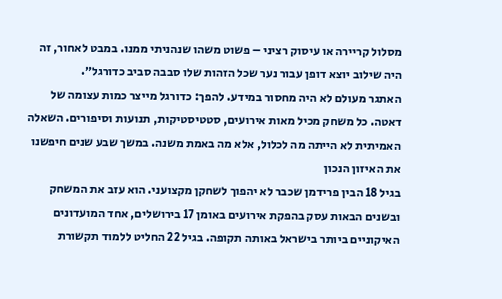מסלול קריירה או עיסוק רציני – פשוט משהו שנהניתי ממנו. במבט לאחור, זה היה שילוב יוצא דופן עבור נער שכל הזהות שלו סבבה סביב כדורגל״.
האתגר מעולם לא היה מחסור במידע. להפך: כדורגל מייצר כמות עצומה של דאטה. כל משחק מכיל מאות אירועים, סטטיסטיקות, תנועות וסיפורים. השאלה האמיתית לא הייתה מה לכלול, אלא מה באמת משנה. במשך שבע שנים חיפשנו את האיזון הנכון
בגיל 18 הבין פרידמן שכבר לא יהפוך לשחקן מקצועני. הוא עזב את המשחק ובשנים הבאות עסק בהפקת אירועים באומן 17 בירושלים, אחד המועדונים האיקוניים ביותר בישראל באותה תקופה. בגיל 22 החליט ללמוד תקשורת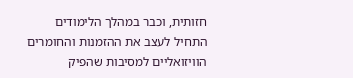חזותית, וכבר במהלך הלימודים התחיל לעצב את ההזמנות והחומרים הוויזואליים למסיבות שהפיק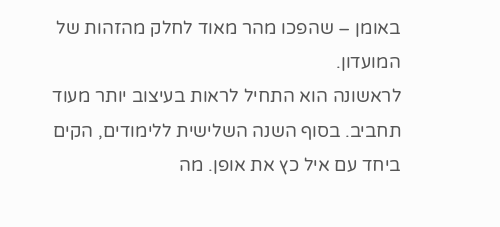באומן – שהפכו מהר מאוד לחלק מהזהות של המועדון.
לראשונה הוא התחיל לראות בעיצוב יותר מעוד תחביב. בסוף השנה השלישית ללימודים, הקים ביחד עם איל כץ את אופן. מה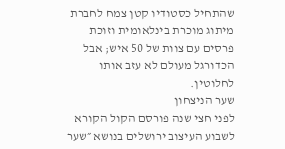שהתחיל כסטודיו קטן צמח לחברת מיתוג מוכרת בינלאומית וזוכת פרסים עם צוות של 50 איש; אבל הכדורגל מעולם לא עזב אותו לחלוטין.
שער הניצחון
לפני חצי שנה פורסם הקול הקורא לשבוע העיצוב ירושלים בנושא ״שער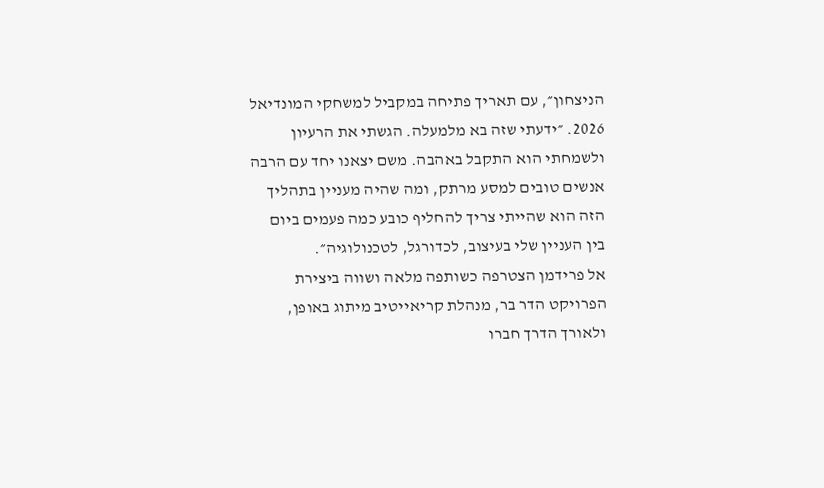הניצחון״, עם תאריך פתיחה במקביל למשחקי המונדיאל 2026. ״ידעתי שזה בא מלמעלה. הגשתי את הרעיון ולשמחתי הוא התקבל באהבה. משם יצאנו יחד עם הרבה אנשים טובים למסע מרתק, ומה שהיה מעניין בתהליך הזה הוא שהייתי צריך להחליף כובע כמה פעמים ביום בין העניין שלי בעיצוב, לכדורגל, לטכנולוגיה״.
אל פרידמן הצטרפה כשותפה מלאה ושווה ביצירת הפרויקט הדר בר, מנהלת קריאייטיב מיתוג באופן, ולאורך הדרך חברו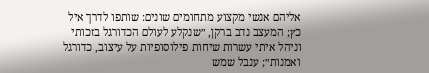אליהם אנשי מקצוע מתחומים שונים: שותפו לדרך איל כץ; המעצב נדב ברקן, ״שנקלע לעולם הכדורגל בזכותי וניהל איתי עשרות שיחות פילוסופיות על עיצוב, כדורגל ואמנות״; ענבל שמש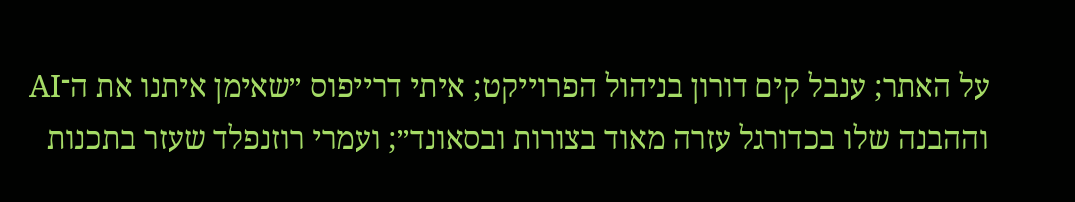על האתר; ענבל קים דורון בניהול הפרוייקט; איתי דרייפוס ״שאימן איתנו את ה־AI וההבנה שלו בכדורגל עזרה מאוד בצורות ובסאונד״; ועמרי רוזנפלד שעזר בתכנות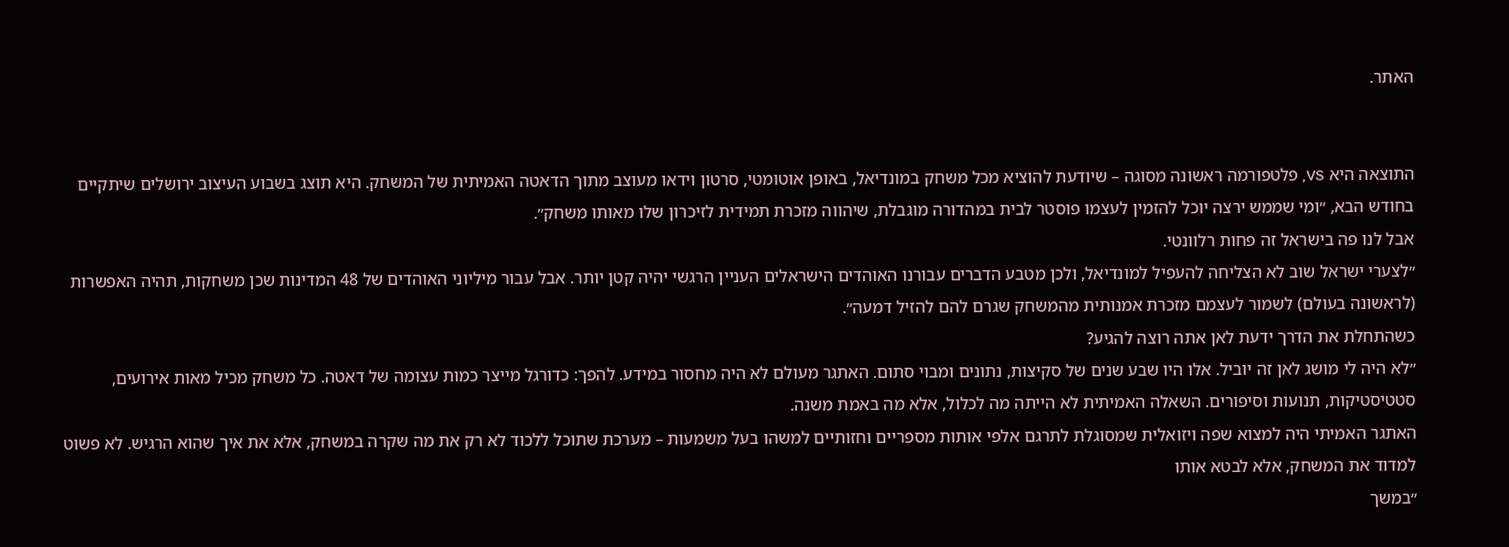האתר.


התוצאה היא VS, פלטפורמה ראשונה מסוגה – שיודעת להוציא מכל משחק במונדיאל, באופן אוטומטי, סרטון וידאו מעוצב מתוך הדאטה האמיתית של המשחק. היא תוצג בשבוע העיצוב ירושלים שיתקיים בחודש הבא, ״ומי שממש ירצה יוכל להזמין לעצמו פוסטר לבית במהדורה מוגבלת, שיהווה מזכרת תמידית לזיכרון שלו מאותו משחק״.
אבל לנו פה בישראל זה פחות רלוונטי.
״לצערי ישראל שוב לא הצליחה להעפיל למונדיאל, ולכן מטבע הדברים עבורנו האוהדים הישראלים העניין הרגשי יהיה קטן יותר. אבל עבור מיליוני האוהדים של 48 המדינות שכן משחקות, תהיה האפשרות (לראשונה בעולם) לשמור לעצמם מזכרת אמנותית מהמשחק שגרם להם להזיל דמעה״.
כשהתחלת את הדרך ידעת לאן אתה רוצה להגיע?
״לא היה לי מושג לאן זה יוביל. אלו היו שבע שנים של סקיצות, נתונים ומבוי סתום. האתגר מעולם לא היה מחסור במידע. להפך: כדורגל מייצר כמות עצומה של דאטה. כל משחק מכיל מאות אירועים, סטטיסטיקות, תנועות וסיפורים. השאלה האמיתית לא הייתה מה לכלול, אלא מה באמת משנה.
האתגר האמיתי היה למצוא שפה ויזואלית שמסוגלת לתרגם אלפי אותות מספריים וחזותיים למשהו בעל משמעות – מערכת שתוכל ללכוד לא רק את מה שקרה במשחק, אלא את איך שהוא הרגיש. לא פשוט למדוד את המשחק, אלא לבטא אותו
״במשך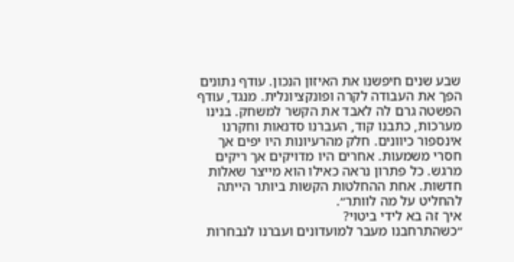שבע שנים חיפשנו את האיזון הנכון. עודף נתונים הפך את העבודה לקרה ופונקציונלית. מנגד, עודף הפשטה גרם לה לאבד את הקשר למשחק. בנינו מערכות, כתבנו קוד, העברנו סדנאות וחקרנו אינספור כיוונים. חלק מהרעיונות היו יפים אך חסרי משמעות. אחרים היו מדויקים אך ריקים מרגש. כל פתרון נראה כאילו הוא מייצר שאלות חדשות. אחת ההחלטות הקשות ביותר הייתה להחליט על מה לוותר״.
איך זה בא לידי ביטוי?
״כשהתרחבנו מעבר למועדונים ועברנו לנבחרות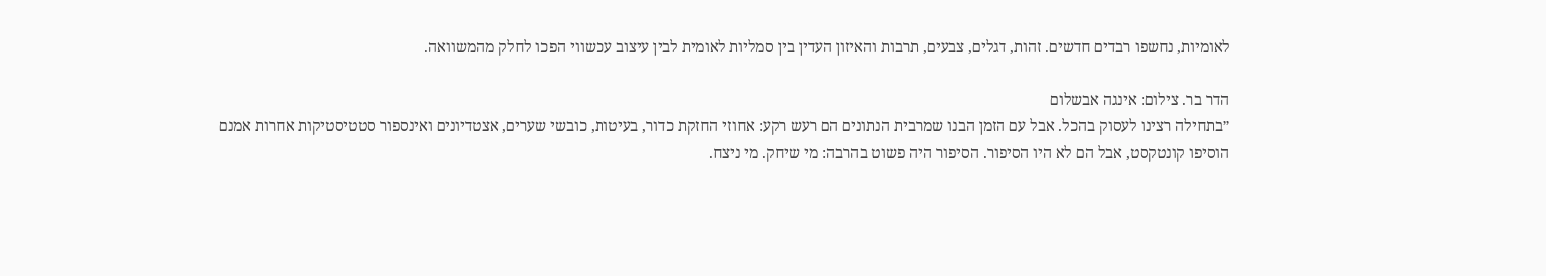לאומיות, נחשפו רבדים חדשים. זהות, דגלים, צבעים, תרבות והאיזון העדין בין סמליות לאומית לבין עיצוב עכשווי הפכו לחלק מהמשוואה.

הדר בר. צילום: אינגה אבשלום
״בתחילה רצינו לעסוק בהכל. אבל עם הזמן הבנו שמרבית הנתונים הם רעש רקע: אחוזי החזקת כדור, בעיטות, כובשי שערים, אצטדיונים ואינספור סטטיסטיקות אחרות אמנם הוסיפו קונטקסט, אבל הם לא היו הסיפור. הסיפור היה פשוט בהרבה: מי שיחק. מי ניצח.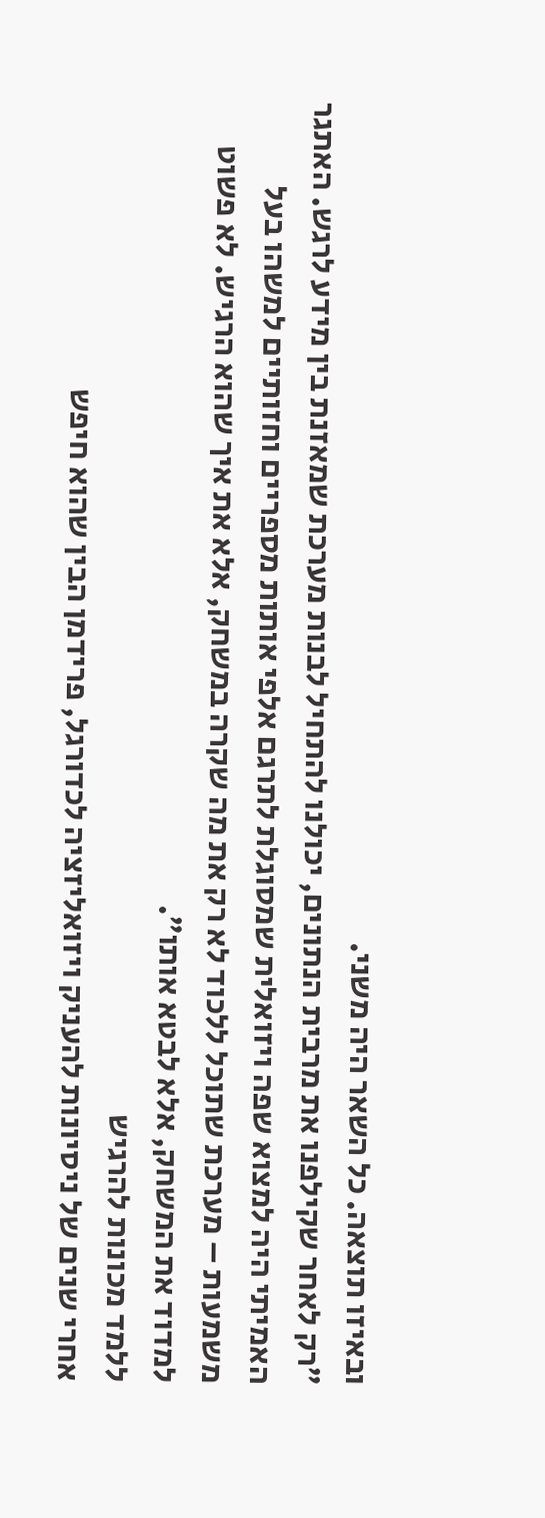ובאיזו תוצאה. כל השאר היה משני.
״רק לאחר שקילפנו את מרבית הנתונים, יכולנו להתחיל לבנות מערכת שמאזנת בין מידע לרגש. האתגר האמיתי היה למצוא שפה ויזואלית שמסוגלת לתרגם אלפי אותות מספריים וחזותיים למשהו בעל משמעות – מערכת שתוכל ללכוד לא רק את מה שקרה במשחק, אלא את איך שהוא הרגיש. לא פשוט למדוד את המשחק, אלא לבטא אותו״.
ללמד מכונות להרגיש
אחרי שנים של ניסיונות להעניק ויזואליזציה לכדורגל, פרידמן הבין שהוא חיפש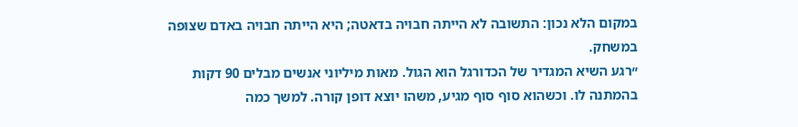במקום הלא נכון: התשובה לא הייתה חבויה בדאטה; היא הייתה חבויה באדם שצופה במשחק.
״רגע השיא המגדיר של הכדורגל הוא הגול. מאות מיליוני אנשים מבלים 90 דקות בהמתנה לו. וכשהוא סוף סוף מגיע, משהו יוצא דופן קורה. למשך כמה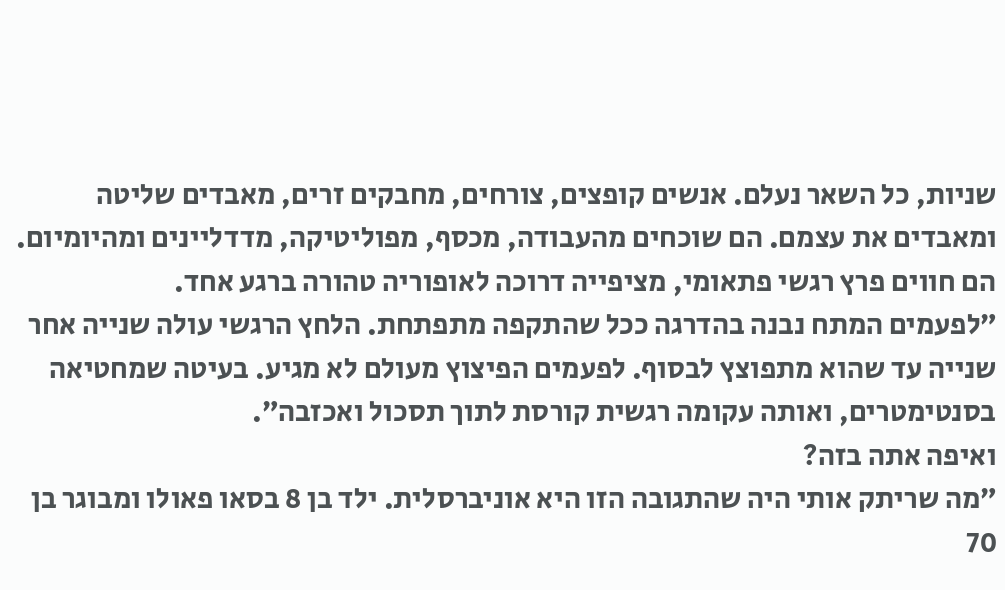שניות, כל השאר נעלם. אנשים קופצים, צורחים, מחבקים זרים, מאבדים שליטה ומאבדים את עצמם. הם שוכחים מהעבודה, מכסף, מפוליטיקה, מדדליינים ומהיומיום. הם חווים פרץ רגשי פתאומי, מציפייה דרוכה לאופוריה טהורה ברגע אחד.
״לפעמים המתח נבנה בהדרגה ככל שהתקפה מתפתחת. הלחץ הרגשי עולה שנייה אחר שנייה עד שהוא מתפוצץ לבסוף. לפעמים הפיצוץ מעולם לא מגיע. בעיטה שמחטיאה בסנטימטרים, ואותה עקומה רגשית קורסת לתוך תסכול ואכזבה״.
ואיפה אתה בזה?
״מה שריתק אותי היה שהתגובה הזו היא אוניברסלית. ילד בן 8 בסאו פאולו ומבוגר בן 70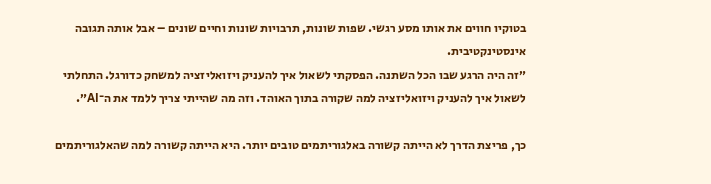בטוקיו חווים את אותו מסע רגשי. שפות שונות, תרבויות שונות וחיים שונים – אבל אותה תגובה אינסטינקטיבית.
״זה היה הרגע שבו הכל השתנה. הפסקתי לשאול איך להעניק ויזואליזציה למשחק כדורגל. התחלתי לשאול איך להעניק ויזואליזציה למה שקורה בתוך האוהד. וזה מה שהייתי צריך ללמד את ה־AI״.

כך, פריצת הדרך לא הייתה קשורה באלגוריתמים טובים יותר. היא הייתה קשורה למה שהאלגוריתמים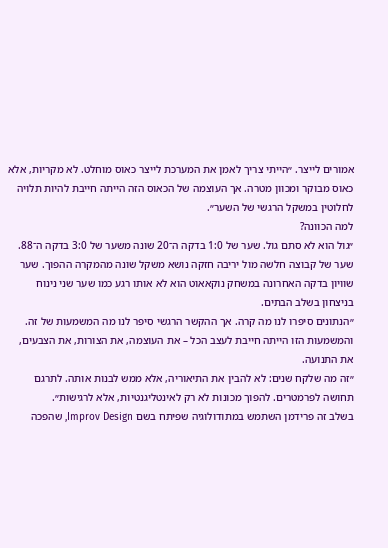אמורים לייצר. ״הייתי צריך לאמן את המערכת לייצר כאוס מוחלט. לא מקריות, אלא כאוס מבוקר ומכוון מטרה. אך העוצמה של הכאוס הזה הייתה חייבת להיות תלויה לחלוטין במשקל הרגשי של השער״.
למה הכוונה?
״גול הוא לא סתם גול. שער של 1:0 בדקה ה־20 שונה משער של 3:0 בדקה ה־88. שער של קבוצה חלשה מול יריבה חזקה נושא משקל שונה מהמקרה ההפוך. שער שוויון בדקה האחרונה במשחק נוקאאוט הוא לא אותו רגע כמו שער שני נינוח בניצחון בשלב הבתים.
״הנתונים סיפרו לנו מה קרה. אך ההקשר הרגשי סיפר לנו מה המשמעות של זה. והמשמעות הזו הייתה חייבת לעצב הכל – את העוצמה, את הצורות, את הצבעים, את התנועה.
״זה מה שלקח שנים: לא להבין את התיאוריה, אלא ממש לבנות אותה. לתרגם תחושה לפרמטרים. להפוך מכונות לא רק לאינטליגנטיות, אלא לרגישות״.
בשלב זה פרידמן השתמש במתודולוגיה שפיתח בשם Improv Design, שהפכה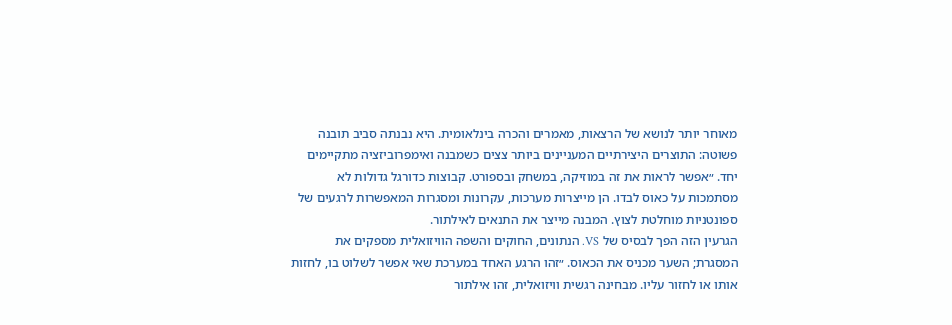מאוחר יותר לנושא של הרצאות, מאמרים והכרה בינלאומית. היא נבנתה סביב תובנה פשוטה: התוצרים היצירתיים המעניינים ביותר צצים כשמבנה ואימפרוביזציה מתקיימים יחד. ״אפשר לראות את זה במוזיקה, במשחק ובספורט. קבוצות כדורגל גדולות לא מסתמכות על כאוס לבדו. הן מייצרות מערכות, עקרונות ומסגרות המאפשרות לרגעים של ספונטניות מוחלטת לצוץ. המבנה מייצר את התנאים לאילתור.
הגרעין הזה הפך לבסיס של VS. הנתונים, החוקים והשפה הוויזואלית מספקים את המסגרת; השער מכניס את הכאוס. ״זהו הרגע האחד במערכת שאי אפשר לשלוט בו, לחזות אותו או לחזור עליו. מבחינה רגשית וויזואלית, זהו אילתור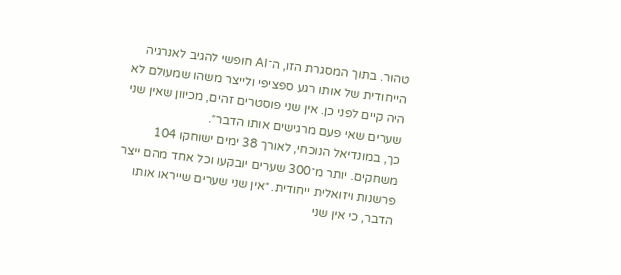טהור. בתוך המסגרת הזו, ה־AI חופשי להגיב לאנרגיה הייחודית של אותו רגע ספציפי ולייצר משהו שמעולם לא היה קיים לפני כן. אין שני פוסטרים זהים, מכיוון שאין שני שערים שאי פעם מרגישים אותו הדבר״.
כך, במונדיאל הנוכחי, לאורך 38 ימים ישוחקו 104 משחקים. יותר מ־300 שערים יובקעו וכל אחד מהם ייצר פרשנות ויזואלית ייחודית. ״אין שני שערים שייראו אותו הדבר, כי אין שני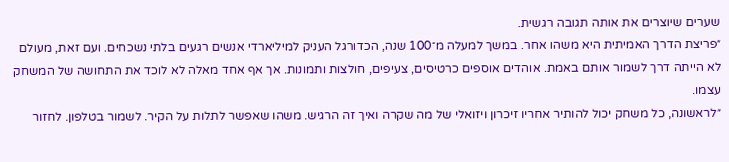שערים שיוצרים את אותה תגובה רגשית.
״פריצת הדרך האמיתית היא משהו אחר. במשך למעלה מ־100 שנה, הכדורגל העניק למיליארדי אנשים רגעים בלתי נשכחים. ועם זאת, מעולם לא הייתה דרך לשמור אותם באמת. אוהדים אוספים כרטיסים, צעיפים, חולצות ותמונות. אך אף אחד מאלה לא לוכד את התחושה של המשחק עצמו.
״לראשונה, כל משחק יכול להותיר אחריו זיכרון ויזואלי של מה שקרה ואיך זה הרגיש. משהו שאפשר לתלות על הקיר. לשמור בטלפון. לחזור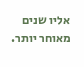אליו שנים מאוחר יותר.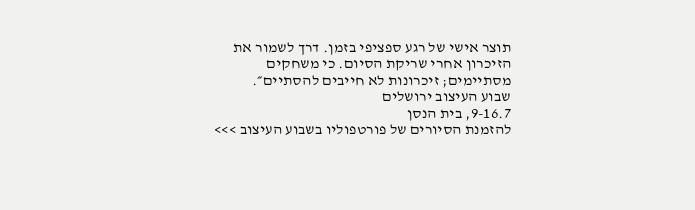תוצר אישי של רגע ספציפי בזמן. דרך לשמור את הזיכרון אחרי שריקת הסיום. כי משחקים מסתיימים; זיכרונות לא חייבים להסתיים״.
שבוע העיצוב ירושלים
9-16.7, בית הנסן
להזמנת הסיורים של פורטפוליו בשבוע העיצוב >>>